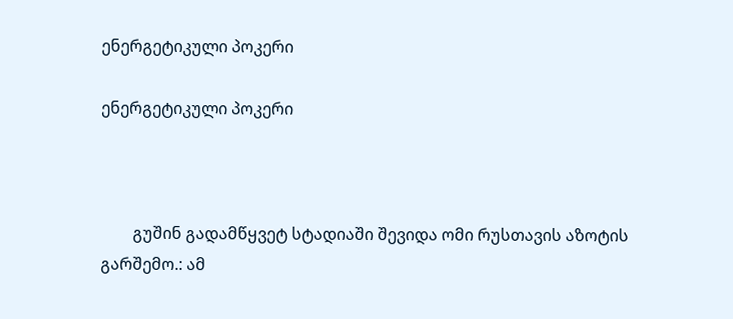ენერგეტიკული პოკერი

ენერგეტიკული პოკერი



        გუშინ გადამწყვეტ სტადიაში შევიდა ომი რუსთავის აზოტის გარშემო.: ამ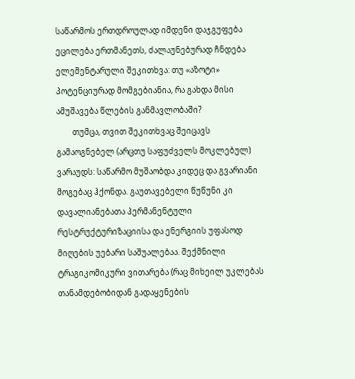საწარმოს ერთდროულად იმდენი დაჯგუფება ეცილება ერთმანეთს, ძალაუნებურად ჩნდება ელემენტარული შეკითხვა: თუ «აზოტი» პოტენციურად მომგებიანია, რა გახდა მისი ამუშავება წლების განმავლობაში?
        თუმცა, თვით შეკითხვაც შეიცავს გამაოგნებელ (არცთუ საფუძველს მოკლებულ) ვარაუდს: საწარმო მუშაობდა კიდეც და გვარიანი მოგებაც ჰქონდა. გაუთავებელი წუწუნი კი დავალიანებათა პერმანენტული რესტრუქტურიზაციისა და ენერგიის უფასოდ მიღების უებარი საშუალებაა. შექმნილი ტრაგიკომიკური ვითარება (რაც მიხეილ უკლებას თანამდებობიდან გადაყენების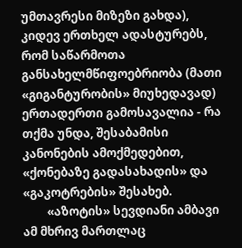უმთავრესი მიზეზი გახდა), კიდევ ერთხელ ადასტურებს, რომ საწარმოთა განსახელმწიფოებრიობა (მათი «გიგანტურობის» მიუხედავად) ერთადერთი გამოსავალია - რა თქმა უნდა, შესაბამისი კანონების ამოქმედებით, «ქონებაზე გადასახადის» და «გაკოტრების» შესახებ.
        «აზოტის» სევდიანი ამბავი ამ მხრივ მართლაც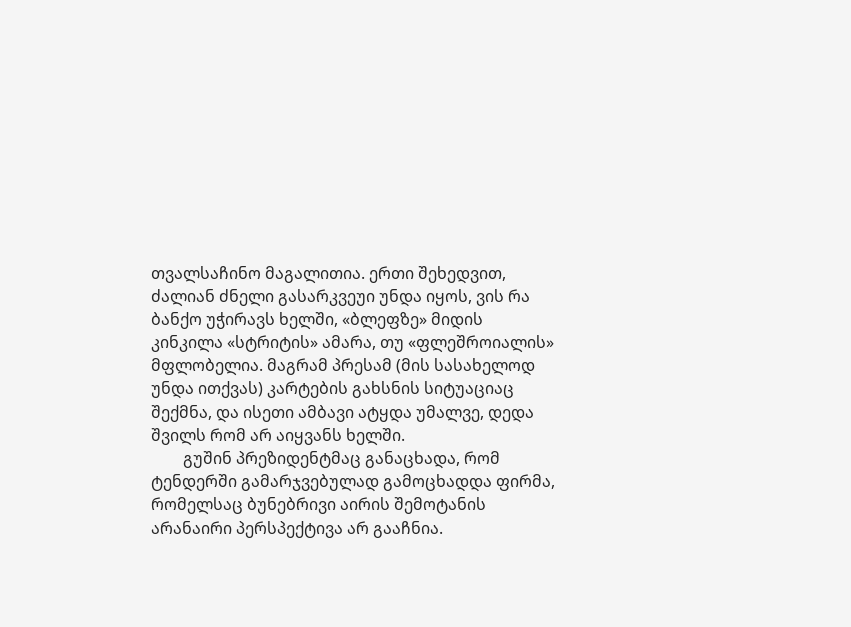თვალსაჩინო მაგალითია. ერთი შეხედვით, ძალიან ძნელი გასარკვეუი უნდა იყოს, ვის რა ბანქო უჭირავს ხელში, «ბლეფზე» მიდის კინკილა «სტრიტის» ამარა, თუ «ფლეშროიალის» მფლობელია. მაგრამ პრესამ (მის სასახელოდ უნდა ითქვას) კარტების გახსნის სიტუაციაც შექმნა, და ისეთი ამბავი ატყდა უმალვე, დედა შვილს რომ არ აიყვანს ხელში.
        გუშინ პრეზიდენტმაც განაცხადა, რომ ტენდერში გამარჯვებულად გამოცხადდა ფირმა, რომელსაც ბუნებრივი აირის შემოტანის არანაირი პერსპექტივა არ გააჩნია.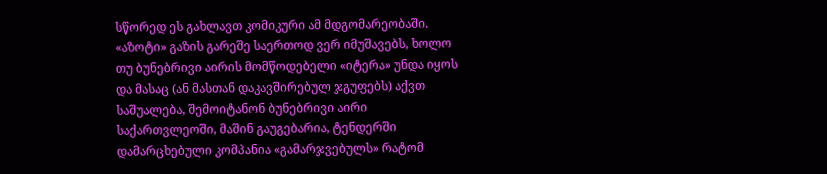სწორედ ეს გახლავთ კომიკური ამ მდგომარეობაში. «აზოტი» გაზის გარეშე საერთოდ ვერ იმუშავებს, ხოლო თუ ბუნებრივი აირის მომწოდებელი «იტერა» უნდა იყოს და მასაც (ან მასთან დაკავშირებულ ჯგუფებს) აქვთ საშუალება, შემოიტანონ ბუნებრივი აირი საქართვლეოში, მაშინ გაუგებარია, ტენდერში დამარცხებული კომპანია «გამარჯვებულს» რატომ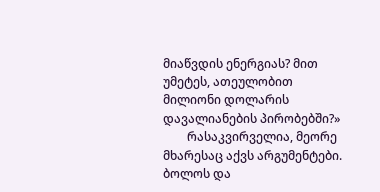მიაწვდის ენერგიას? მით უმეტეს, ათეულობით მილიონი დოლარის დავალიანების პირობებში?»
        რასაკვირველია, მეორე მხარესაც აქვს არგუმენტები. ბოლოს და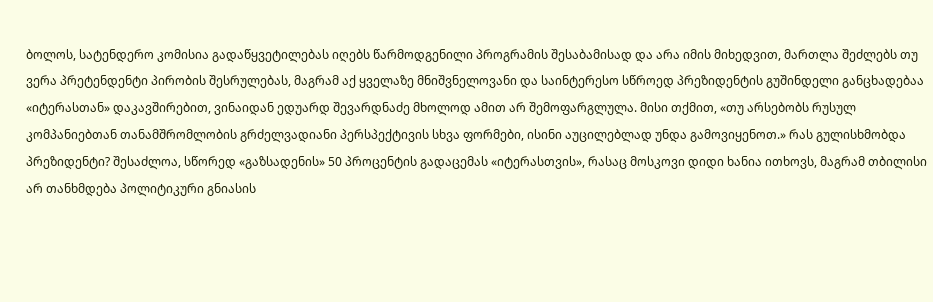ბოლოს, სატენდერო კომისია გადაწყვეტილებას იღებს წარმოდგენილი პროგრამის შესაბამისად და არა იმის მიხედვით, მართლა შეძლებს თუ ვერა პრეტენდენტი პირობის შესრულებას, მაგრამ აქ ყველაზე მნიშვნელოვანი და საინტერესო სწროედ პრეზიდენტის გუშინდელი განცხადებაა «იტერასთან» დაკავშირებით, ვინაიდან ედუარდ შევარდნაძე მხოლოდ ამით არ შემოფარგლულა. მისი თქმით, «თუ არსებობს რუსულ კომპანიებთან თანამშრომლობის გრძელვადიანი პერსპექტივის სხვა ფორმები, ისინი აუცილებლად უნდა გამოვიყენოთ.» რას გულისხმობდა პრეზიდენტი? შესაძლოა, სწორედ «გაზსადენის» 50 პროცენტის გადაცემას «იტერასთვის», რასაც მოსკოვი დიდი ხანია ითხოვს, მაგრამ თბილისი არ თანხმდება პოლიტიკური გნიასის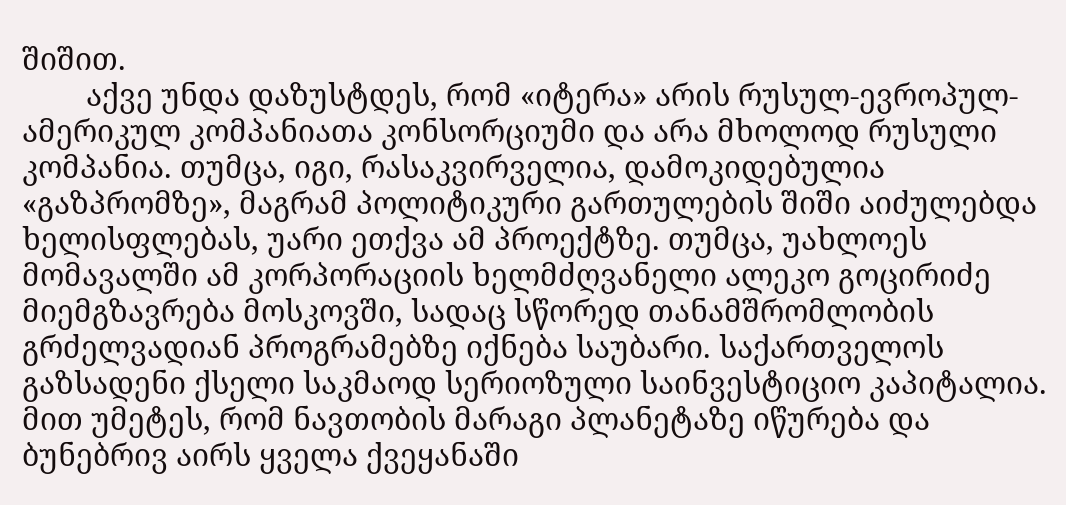შიშით.
        აქვე უნდა დაზუსტდეს, რომ «იტერა» არის რუსულ-ევროპულ-ამერიკულ კომპანიათა კონსორციუმი და არა მხოლოდ რუსული კომპანია. თუმცა, იგი, რასაკვირველია, დამოკიდებულია «გაზპრომზე», მაგრამ პოლიტიკური გართულების შიში აიძულებდა ხელისფლებას, უარი ეთქვა ამ პროექტზე. თუმცა, უახლოეს მომავალში ამ კორპორაციის ხელმძღვანელი ალეკო გოცირიძე მიემგზავრება მოსკოვში, სადაც სწორედ თანამშრომლობის გრძელვადიან პროგრამებზე იქნება საუბარი. საქართველოს გაზსადენი ქსელი საკმაოდ სერიოზული საინვესტიციო კაპიტალია. მით უმეტეს, რომ ნავთობის მარაგი პლანეტაზე იწურება და ბუნებრივ აირს ყველა ქვეყანაში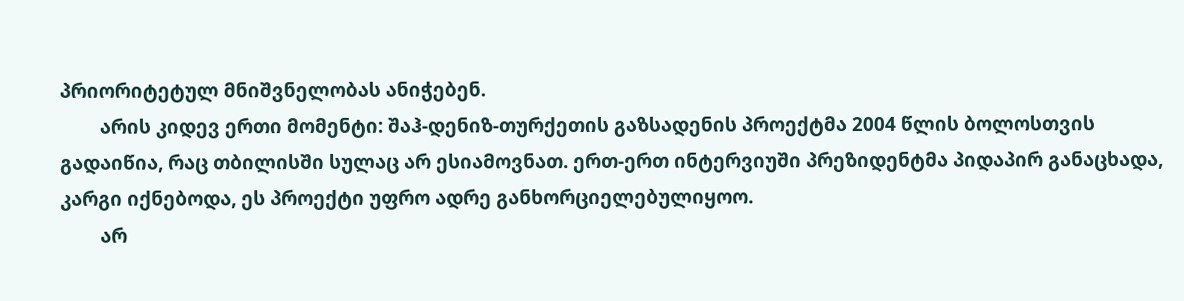პრიორიტეტულ მნიშვნელობას ანიჭებენ.
        არის კიდევ ერთი მომენტი: შაჰ-დენიზ-თურქეთის გაზსადენის პროექტმა 2004 წლის ბოლოსთვის გადაიწია, რაც თბილისში სულაც არ ესიამოვნათ. ერთ-ერთ ინტერვიუში პრეზიდენტმა პიდაპირ განაცხადა, კარგი იქნებოდა, ეს პროექტი უფრო ადრე განხორციელებულიყოო.
        არ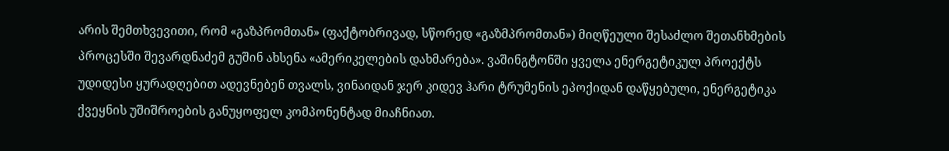არის შემთხვევითი, რომ «გაზპრომთან» (ფაქტობრივად, სწორედ «გაზმპრომთან») მიღწეული შესაძლო შეთანხმების პროცესში შევარდნაძემ გუშინ ახსენა «ამერიკელების დახმარება». ვაშინგტონში ყველა ენერგეტიკულ პროექტს უდიდესი ყურადღებით ადევნებენ თვალს, ვინაიდან ჯერ კიდევ ჰარი ტრუმენის ეპოქიდან დაწყებული, ენერგეტიკა ქვეყნის უშიშროების განუყოფელ კომპონენტად მიაჩნიათ.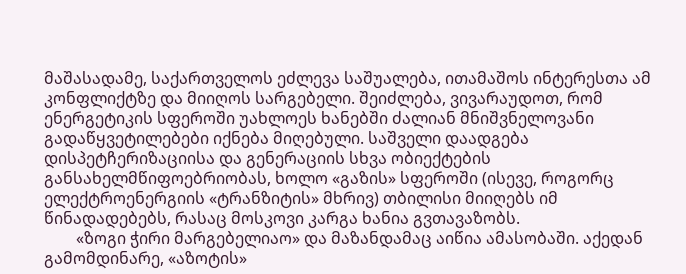მაშასადამე, საქართველოს ეძლევა საშუალება, ითამაშოს ინტერესთა ამ კონფლიქტზე და მიიღოს სარგებელი. შეიძლება, ვივარაუდოთ, რომ ენერგეტიკის სფეროში უახლოეს ხანებში ძალიან მნიშვნელოვანი გადაწყვეტილებები იქნება მიღებული. საშველი დაადგება დისპეტჩერიზაციისა და გენერაციის სხვა ობიექტების განსახელმწიფოებრიობას, ხოლო «გაზის» სფეროში (ისევე, როგორც ელექტროენერგიის «ტრანზიტის» მხრივ) თბილისი მიიღებს იმ წინადადებებს, რასაც მოსკოვი კარგა ხანია გვთავაზობს.
        «ზოგი ჭირი მარგებელიაო» და მაზანდამაც აიწია ამასობაში. აქედან გამომდინარე, «აზოტის»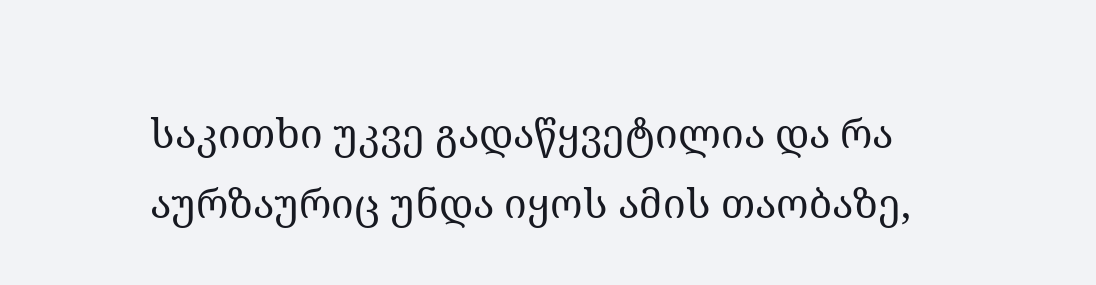საკითხი უკვე გადაწყვეტილია და რა აურზაურიც უნდა იყოს ამის თაობაზე,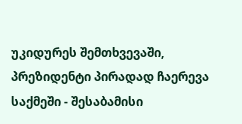უკიდურეს შემთხვევაში, პრეზიდენტი პირადად ჩაერევა საქმეში - შესაბამისი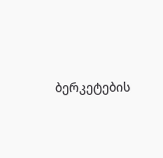ბერკეტების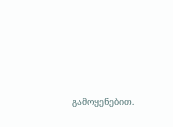გამოყენებით.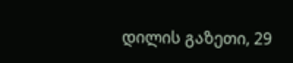დილის გაზეთი, 29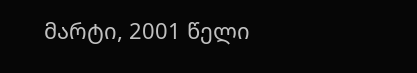მარტი, 2001 წელი